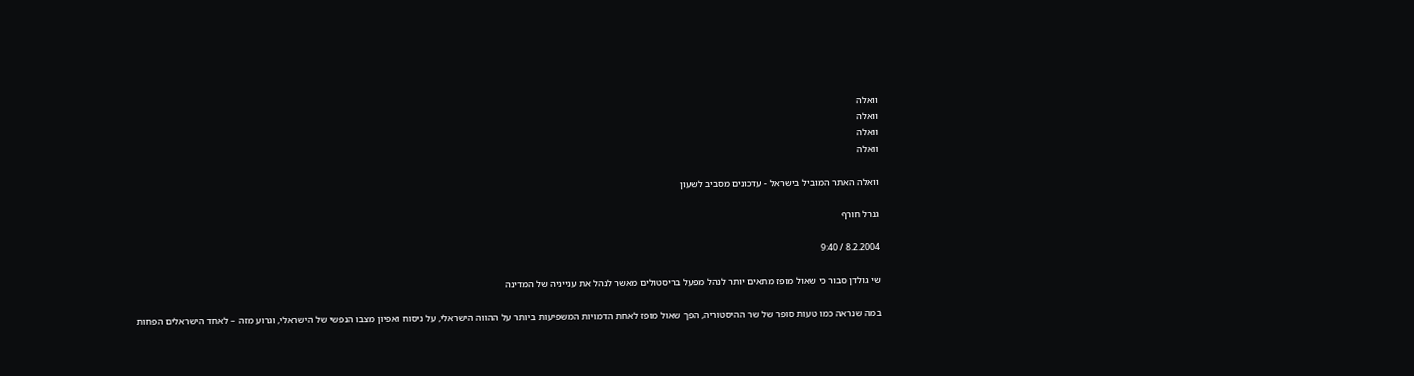וואלה
וואלה
וואלה
וואלה

וואלה האתר המוביל בישראל - עדכונים מסביב לשעון

גנרל חורף

8.2.2004 / 9:40

שי גולדן סבור כי שאול מופז מתאים יותר לנהל מפעל בריסטולים מאשר לנהל את ענייניה של המדינה

במה שנראה כמו טעות סופר של שר ההיסטוריה, הפך שאול מופז לאחת הדמויות המשפיעות ביותר על ההווה הישראלי, על ניסוח ואפיון מצבו הנפשי של הישראלי, וגרוע מזה – לאחד הישראלים הפחות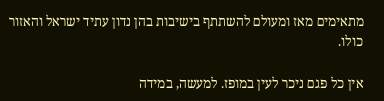מתאימים מאז ומעולם להשתתף בישיבות בהן נדון עתיד ישראל והאזור כולו.

אין כל פגם ניכר לעין במופז. למעשה, במידה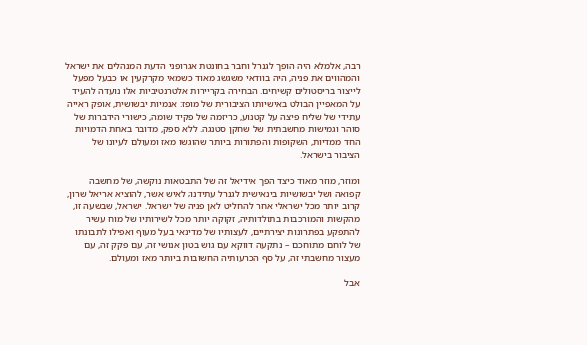רבה, אלמלא היה הופך לגנרל וחבר בחונטת אגרופני הדעת המנהלים את ישראל והמהווים את פניה, היה בוודאי משגשג מאוד כשמאי מקרקעין או כבעל מפעל לייצור בריסטולים קשיחים. הבחירה בקריירות אלטרנטיביות אלו נועדה להעיד על המאפיין הבולט באישיותו הציבורית של מופז: אנמיות יבשושית, אופק ראייה עתידי של שליח פיצה על קטנוע, כריזמה של פקיד שומה, כישורי הידברות של סוהר וגמישות מחשבתית של שחקן סטנגה. ללא ספק, מדובר באחת הדמויות החד ממדיות, השקופות והפתורות ביותר שהוגשו מאז ומעולם לעיונו של הציבור בישראל.

ומוזר, מוזר מאוד כיצד הפך אידיאל זה של התבטאות נוקשה, של מחשבה קפואה ושל יבשושיות בינאישית לגנרל עתידנו; לאיש אשר, להוציא אריאל שרון, קרוב יותר מכל ישראלי אחר להחליט לאן פניה של ישראל. ישראל, שבשעה זו, מהקשות והמורכבות בתולדותיה, זקוקה יותר מכל לשירותיו של מוח עשיר להתפקע בפתרונות יצירתיים, לעצותיו של מדינאי בעל מעוף ואפילו לתבונתו של לוחם מתוחכם – נתקעה דווקא עם גוש בטון אנושי זה, עם פקק זה, עם מעצור מחשבתי זה, על סף הכרעותיה החשובות ביותר מאז ומעולם.

אבל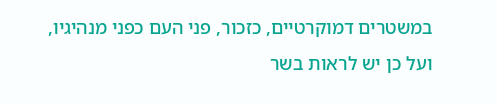במשטרים דמוקרטיים, כזכור, פני העם כפני מנהיגיו, ועל כן יש לראות בשר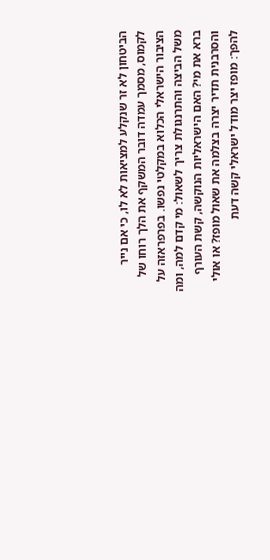הביטחון לא זר שנקלע למציאות לא לו, כי אם נייר לקמוס, מסמך עמדה דובר המשקף את הלך רוחו של הציבור הישראלי הכלוא במקלטי נפשו. בפרפראזה על משל הביצה והתרנגולת צריך לשאול: מי קדם למה, ומה ברא את מי? האם הישראליות הנוקשה, קשת העורף והסרבנית תדיר יצרה בצלמה את שאול מופז? או אולי להפך: מופז יצר מודל ישראלי קשה דעת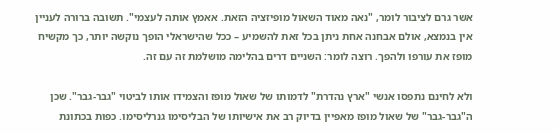אשר גרם לציבור לומר, "נאה מאוד השאול מופיזציה הזאת. אאמץ אותה לעצמי". תשובה ברורה לעניין אין בנמצא, אולם אבחנה אחת ניתן בכל זאת להשמיע – ככל שהישראלי הופך נוקשה יותר, כך מקשיח מופז את עורפו ולהפך. רוצה לומר: השניים דרים בהלימה מושלמת זה עם זה.

ולא לחינם נתפסו אנשי "ארץ נהדרת" לדמותו של שאול מופז והצמידו אותו לביטוי "גבר-גבר". שכן ה"גבר-גבר" של שאול מופז מאפיין בדיוק רב את אישיותו של הבליסימו גנרליסימו. כפות בכתונת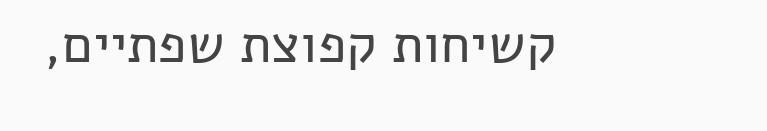קשיחות קפוצת שפתיים,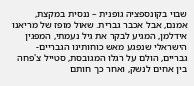שבוי בקונספציה גופנית – ננסית במקצת, אמנם, אבל אכבר גברית. שאול מופז של מריאנו אידלמן, המגיע לבקר את גיל נעמתי, המפגין הישראלי שנפגע מאש כוחותינו הגבריים-גבריים, הולם על רגלו המגובסת, סטייל צ'פחה בין אחים לנשק, ואחר כך חותם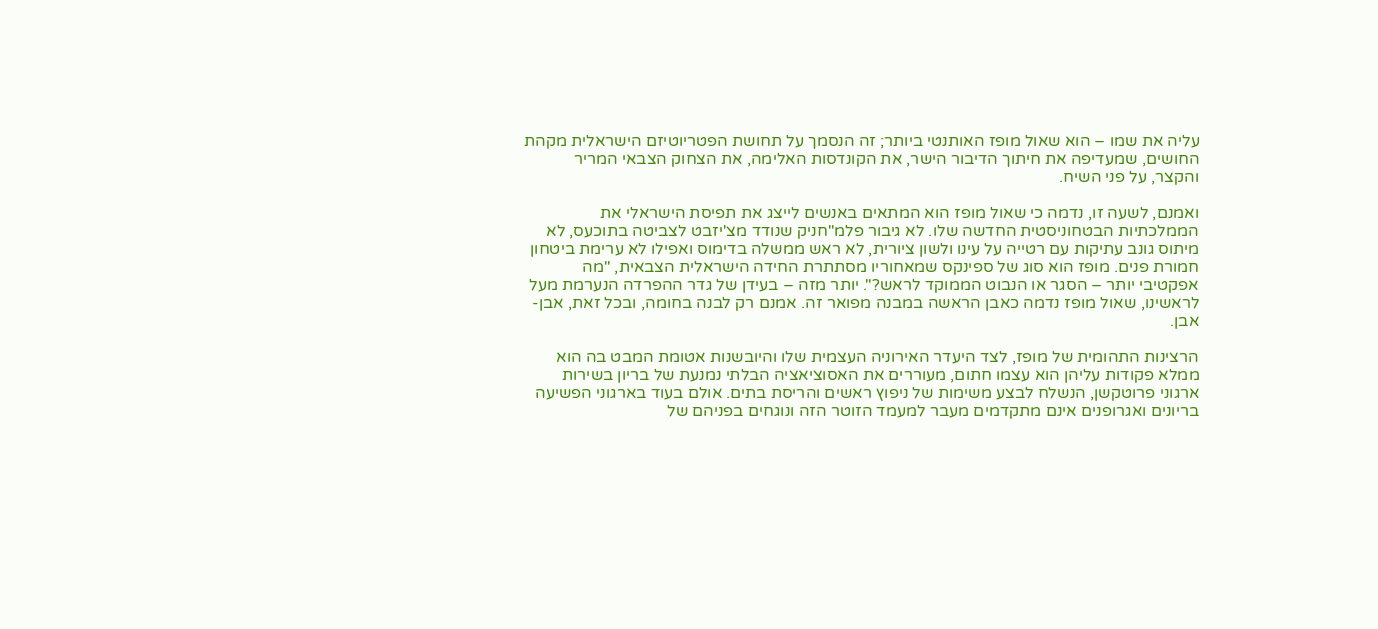עליה את שמו – הוא שאול מופז האותנטי ביותר; זה הנסמך על תחושת הפטריוטיזם הישראלית מקהת החושים, שמעדיפה את חיתוך הדיבור הישר, את הקונדסות האלימה, את הצחוק הצבאי המריר והקצר, על פני השיח.

ואמנם, לשעה זו, נדמה כי שאול מופז הוא המתאים באנשים לייצג את תפיסת הישראלי את הממלכתיות הבטחוניסטית החדשה שלו. לא גיבור פלמ"חניק שנודד מצ'יזבט לצביטה בתוכעס, לא מיתוס גונב עתיקות עם רטייה על עינו ולשון ציורית, לא ראש ממשלה בדימוס ואפילו לא ערימת ביטחון חמורת פנים. מופז הוא סוג של ספינקס שמאחוריו מסתתרת החידה הישראלית הצבאית, "מה אפקטיבי יותר – הסגר או הנבוט הממוקד לראש?". יותר מזה – בעידן של גדר ההפרדה הנערמת מעל לראשינו, שאול מופז נדמה כאבן הראשה במבנה מפואר זה. אמנם רק לבנה בחומה, ובכל זאת, אבן-אבן.

הרצינות התהומית של מופז, לצד היעדר האירוניה העצמית שלו והיובשנות אטומת המבט בה הוא ממלא פקודות עליהן הוא עצמו חתום, מעוררים את האסוציאציה הבלתי נמנעת של בריון בשירות ארגוני פרוטקשן, הנשלח לבצע משימות של ניפוץ ראשים והריסת בתים. אולם בעוד בארגוני הפשיעה בריונים ואגרופנים אינם מתקדמים מעבר למעמד הזוטר הזה ונוגחים בפניהם של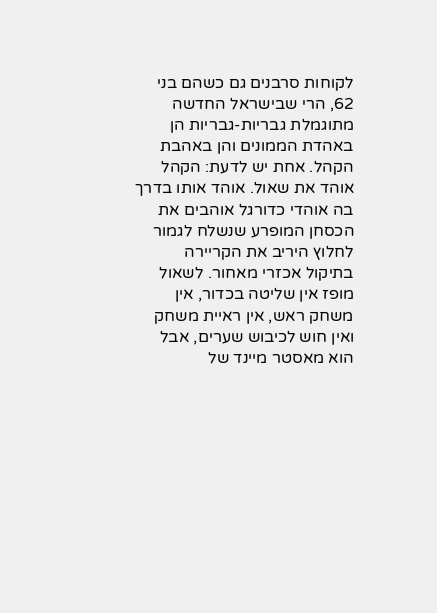לקוחות סרבנים גם כשהם בני 62, הרי שבישראל החדשה מתוגמלת גבריות-גבריות הן באהדת הממונים והן באהבת הקהל. אחת יש לדעת: הקהל אוהד את שאול. אוהד אותו בדרך בה אוהדי כדורגל אוהבים את הכסחן המופרע שנשלח לגמור לחלוץ היריב את הקריירה בתיקול אכזרי מאחור. לשאול מופז אין שליטה בכדור, אין משחק ראש, אין ראיית משחק ואין חוש לכיבוש שערים, אבל הוא מאסטר מיינד של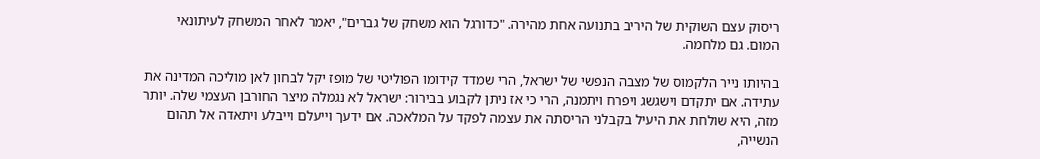ריסוק עצם השוקית של היריב בתנועה אחת מהירה. "כדורגל הוא משחק של גברים", יאמר לאחר המשחק לעיתונאי המום. גם מלחמה.

בהיותו נייר הלקמוס של מצבה הנפשי של ישראל, הרי שמדד קידומו הפוליטי של מופז יקל לבחון לאן מוליכה המדינה את עתידה. אם יתקדם וישגשג ויפרח ויתמנה, הרי כי אז ניתן לקבוע בבירור: ישראל לא נגמלה מיצר החורבן העצמי שלה. יותר מזה, היא שולחת את היעיל בקבלני הריסתה את עצמה לפקד על המלאכה. אם ידעך וייעלם וייבלע ויתאדה אל תהום הנשייה,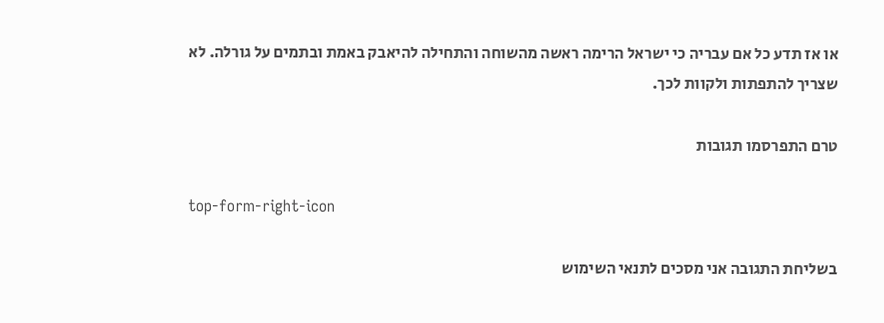או אז תדע כל אם עבריה כי ישראל הרימה ראשה מהשוחה והתחילה להיאבק באמת ובתמים על גורלה. לא שצריך להתפתות ולקוות לכך.

טרם התפרסמו תגובות

top-form-right-icon

בשליחת התגובה אני מסכים לתנאי השימוש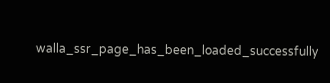walla_ssr_page_has_been_loaded_successfully